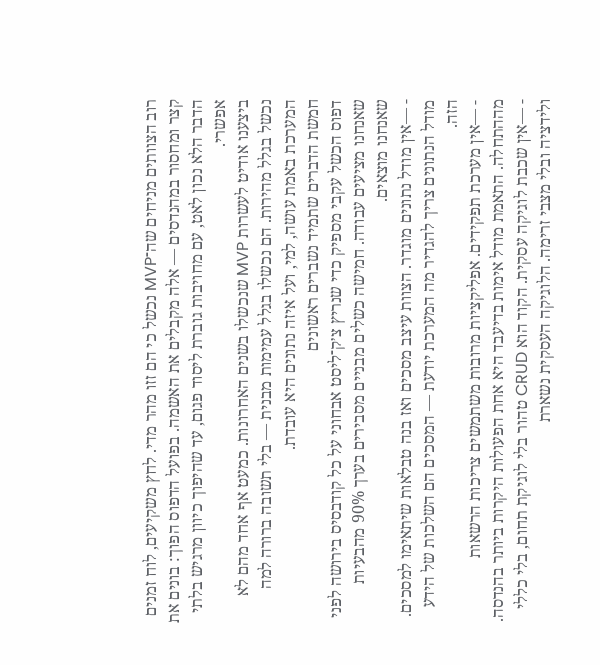רוב הצוותים מניחים שה־MVP נכשל כי הם זזו מהר מדי. לחץ משקיעים, לוח זמנים קצר ומחסור במהנדסים — אלה מקבלים את האשמה. בפועל הדפוס הפוך: בונים את הדבר הלא נכון לאט, עם מחויבות גוברת ליסוד פגום, עד שהיפוך כיוון מרגיש בלתי אפשרי.
ביצענו אודיט לעשרות MVP שנכשלו בשנים האחרונות. כמעט אף אחד מהם לא נכשל בגלל מהירות. הם נכשלו בגלל עמימות מבנית — בלי תשובה ברורה למה המערכת באמת עושה, למי, ועל איזה נתונים היא עובדת.
חמשת הדברים שתמיד נשברים ראשונים
דפוס הכשל עקבי מספיק כדי שנריץ צ׳ק־ליסט אבחוני על כל קודבסיס בירושה לפני שאנחנו מציעים עבודה. חמישה כשלים מבניים מסבירים בערך 90% מהבעיות שאנחנו מוצאים.
- —אין מודל נתונים מוגדר. הצוות עיצב מסכים ואז בנה טבלאות שיתאימו למסכים. מודל הנתונים צריך להגדיר מה המערכת יודעת — המסכים הם השלכות של הידע הזה.
- —אין מערכת תפקידים. אפליקציות מרובות משתמשים צריכות הרשאות מההתחלה. התאמת מודל אימות בדיעבד היא אחת הפעולות היקרות ביותר בהנדסה.
- —אין שכבת לוגיקה עסקית. הקוד הוא CRUD טהור בלי לוגיקת תחום, בלי כללי ולידציה ובלי מצבי זרימה. הלוגיקה העסקית נשארת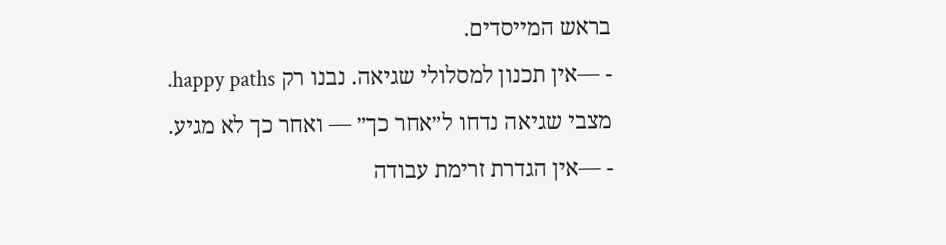בראש המייסדים.
- —אין תכנון למסלולי שגיאה. נבנו רק happy paths. מצבי שגיאה נדחו ל״אחר כך״ — ואחר כך לא מגיע.
- —אין הגדרת זרימת עבודה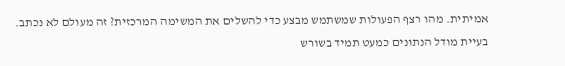אמיתית. מהו רצף הפעולות שמשתמש מבצע כדי להשלים את המשימה המרכזית? זה מעולם לא נכתב.
בעיית מודל הנתונים כמעט תמיד בשורש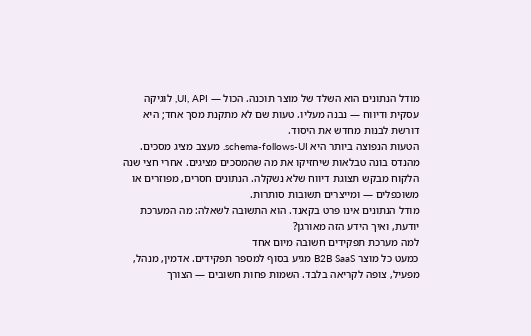מודל הנתונים הוא השלד של מוצר תוכנה. הכול — UI, API, לוגיקה עסקית ודיווח — נבנה מעליו. טעות שם לא מתקנת מסך אחד; היא דורשת לבנות מחדש את היסוד.
הטעות הנפוצה ביותר היא schema-follows-UI. מעצב מציג מסכים. מהנדס בונה טבלאות שיחזיקו את מה שהמסכים מציגים. אחרי חצי שנה הלקוח מבקש תצוגת דיווח שלא נשקלה. הנתונים חסרים, מפוזרים או משוכפלים — ומייצרים תשובות סותרות.
מודל הנתונים אינו פרט בקאנד. הוא התשובה לשאלה: מה המערכת יודעת, ואיך הידע הזה מאורגן?
למה מערכת תפקידים חשובה מיום אחד
כמעט כל מוצר B2B SaaS מגיע בסוף למספר תפקידים. אדמין, מנהל, מפעיל, צופה לקריאה בלבד. השמות פחות חשובים — הצורך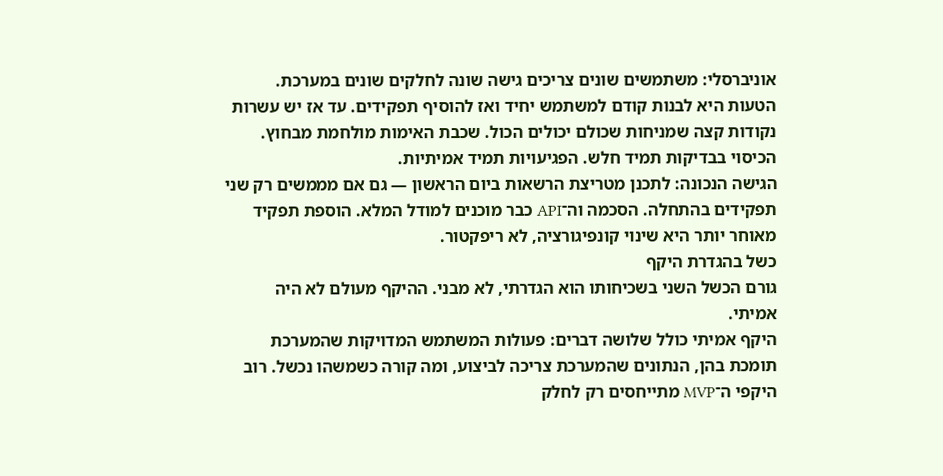אוניברסלי: משתמשים שונים צריכים גישה שונה לחלקים שונים במערכת.
הטעות היא לבנות קודם למשתמש יחיד ואז להוסיף תפקידים. עד אז יש עשרות נקודות קצה שמניחות שכולם יכולים הכול. שכבת האימות מולחמת מבחוץ. הכיסוי בבדיקות תמיד חלש. הפגיעויות תמיד אמיתיות.
הגישה הנכונה: לתכנן מטריצת הרשאות ביום הראשון — גם אם מממשים רק שני תפקידים בהתחלה. הסכמה וה־API כבר מוכנים למודל המלא. הוספת תפקיד מאוחר יותר היא שינוי קונפיגורציה, לא ריפקטור.
כשל בהגדרת היקף
גורם הכשל השני בשכיחותו הוא הגדרתי, לא מבני. ההיקף מעולם לא היה אמיתי.
היקף אמיתי כולל שלושה דברים: פעולות המשתמש המדויקות שהמערכת תומכת בהן, הנתונים שהמערכת צריכה לביצוע, ומה קורה כשמשהו נכשל. רוב היקפי ה־MVP מתייחסים רק לחלק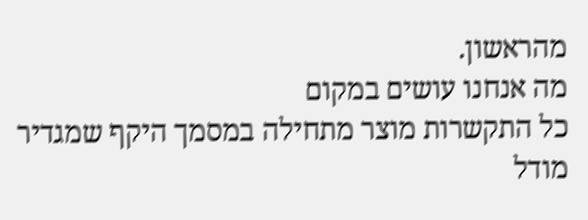מהראשון.
מה אנחנו עושים במקום
כל התקשרות מוצר מתחילה במסמך היקף שמגדיר מודל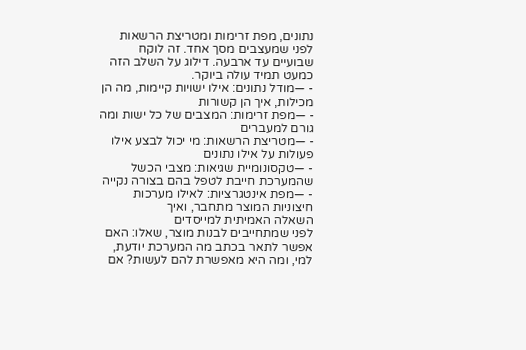נתונים, מפת זרימות ומטריצת הרשאות לפני שמעצבים מסך אחד. זה לוקח שבועיים עד ארבעה. דילוג על השלב הזה כמעט תמיד עולה ביוקר.
- —מודל נתונים: אילו ישויות קיימות, מה הן מכילות, איך הן קשורות
- —מפת זרימות: המצבים של כל ישות ומה גורם למעברים
- —מטריצת הרשאות: מי יכול לבצע אילו פעולות על אילו נתונים
- —טקסונומיית שגיאות: מצבי הכשל שהמערכת חייבת לטפל בהם בצורה נקייה
- —מפת אינטגרציות: לאילו מערכות חיצוניות המוצר מתחבר, ואיך
השאלה האמיתית למייסדים
לפני שמתחייבים לבנות מוצר, שאלו: האם אפשר לתאר בכתב מה המערכת יודעת, למי, ומה היא מאפשרת להם לעשות? אם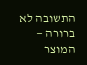התשובה לא ברורה — המוצר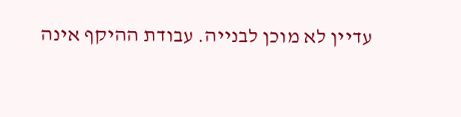עדיין לא מוכן לבנייה. עבודת ההיקף אינה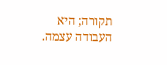תקורה; היא העבודה עצמה.